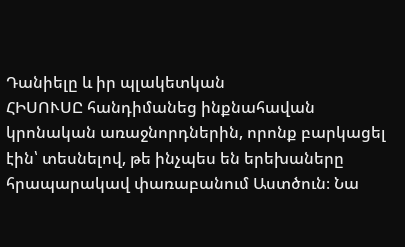Դանիելը և իր պլակետկան
ՀԻՍՈՒՍԸ հանդիմանեց ինքնահավան կրոնական առաջնորդներին, որոնք բարկացել էին՝ տեսնելով, թե ինչպես են երեխաները հրապարակավ փառաբանում Աստծուն։ Նա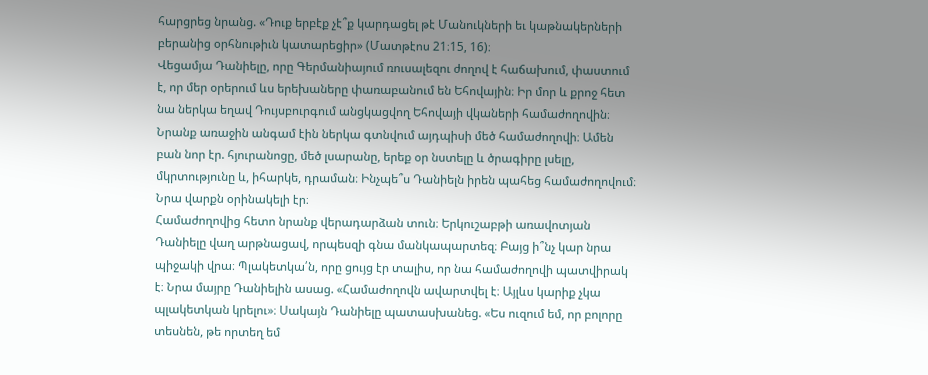հարցրեց նրանց. «Դուք երբէք չէ՞ք կարդացել թէ Մանուկների եւ կաթնակերների բերանից օրհնութիւն կատարեցիր» (Մատթէոս 21։15, 16)։
Վեցամյա Դանիելը, որը Գերմանիայում ռուսալեզու ժողով է հաճախում, փաստում է, որ մեր օրերում ևս երեխաները փառաբանում են Եհովային։ Իր մոր և քրոջ հետ նա ներկա եղավ Դույսբուրգում անցկացվող Եհովայի վկաների համաժողովին։ Նրանք առաջին անգամ էին ներկա գտնվում այդպիսի մեծ համաժողովի։ Ամեն բան նոր էր. հյուրանոցը, մեծ լսարանը, երեք օր նստելը և ծրագիրը լսելը, մկրտությունը և, իհարկե, դրաման։ Ինչպե՞ս Դանիելն իրեն պահեց համաժողովում։ Նրա վարքն օրինակելի էր։
Համաժողովից հետո նրանք վերադարձան տուն։ Երկուշաբթի առավոտյան Դանիելը վաղ արթնացավ, որպեսզի գնա մանկապարտեզ։ Բայց ի՞նչ կար նրա պիջակի վրա։ Պլակետկա՛ն, որը ցույց էր տալիս, որ նա համաժողովի պատվիրակ է։ Նրա մայրը Դանիելին ասաց. «Համաժողովն ավարտվել է։ Այլևս կարիք չկա պլակետկան կրելու»։ Սակայն Դանիելը պատասխանեց. «Ես ուզում եմ, որ բոլորը տեսնեն, թե որտեղ եմ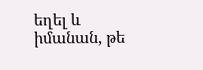եղել և իմանան, թե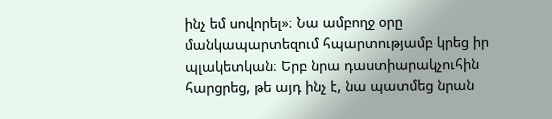ինչ եմ սովորել»։ Նա ամբողջ օրը մանկապարտեզում հպարտությամբ կրեց իր պլակետկան։ Երբ նրա դաստիարակչուհին հարցրեց, թե այդ ինչ է, նա պատմեց նրան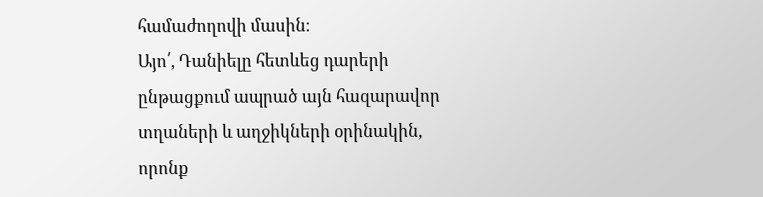համաժողովի մասին։
Այո՛, Դանիելը հետևեց դարերի ընթացքում ապրած այն հազարավոր տղաների և աղջիկների օրինակին, որոնք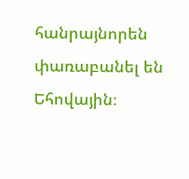հանրայնորեն փառաբանել են Եհովային։